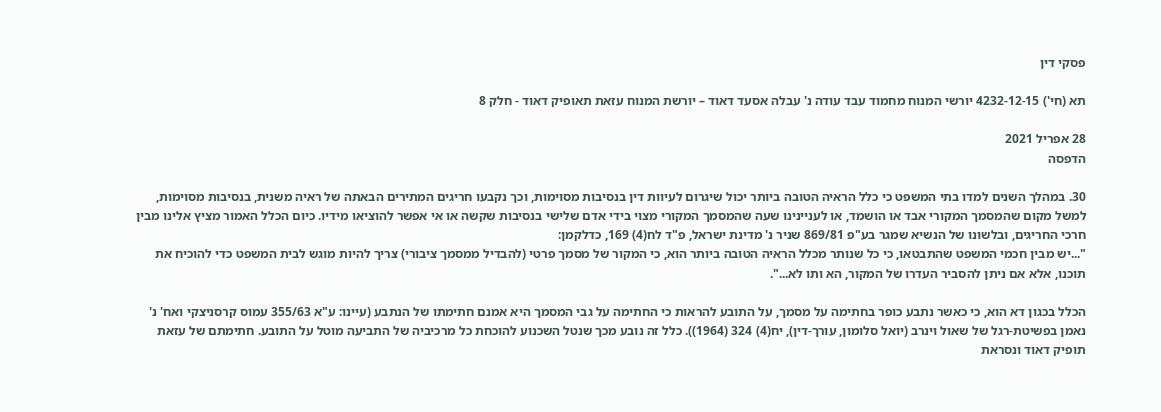פסקי דין

תא (חי') 4232-12-15 יורשי המנוח מחמוד עבד עודה נ' עבלה אסעד דאוד – יורשת המנוח עזאת תאופיק דאוד - חלק 8

28 אפריל 2021
הדפסה

30. במהלך השנים למדו בתי המשפט כי כלל הראיה הטובה ביותר יכול שיגרום לעיוות דין בנסיבות מסוימות, וכך נקבעו חריגים המתירים הבאתה של ראיה משנית, בנסיבות מסוימות, למשל מקום שהמסמך המקורי אבד או הושמד, או לעניינינו שעה שהמסמך המקורי מצוי בידי אדם שלישי בנסיבות שקשה או אי אפשר להוציאו מידיו. כיום הכלל האמור מציץ אלינו מבין חרכי החריגים, ובלשונו של הנשיא שמגר בע"פ 869/81 שניר נ' מדינת ישראל, פ"ד לח(4) 169, כדלקמן:
"...יש מבין חכמי המשפט שהתבטאו, כי כל שנותר מכלל הראיה הטובה ביותר הוא, כי המקור של מסמך פרטי (להבדיל ממסמך ציבורי) צריך להיות מוגש לבית המשפט כדי להוכיח את תוכנו, אלא אם ניתן להסביר העדרו של המקור, הא ותו לא...".

הכלל בכגון דא הוא, כי כאשר נתבע כופר בחתימה על מסמך, על התובע להראות כי החתימה על גבי המסמך היא אמנם חתימתו של הנתבע (עיינו: ע"א 355/63 עמוס קרסניצקי ואח' נ' נאמן בפשיטת-רגל של שאול וינרב (יואל סלומון, עורך-דין), יח(4) 324 (1964)). כלל זה נובע מכך שנטל השכנוע להוכחת כל מרכיביה של התביעה מוטל על התובע. חתימתם של עזאת תופיק דאוד ונסראת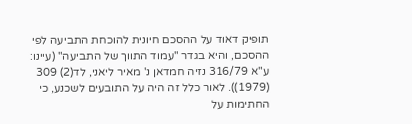תופיק דאוד על ההסכם חיונית להוכחת התביעה לפי ההסכם, והיא בגדר "עמוד התווך של התביעה" (עיינו: ע"א 316/79 נזיה חמדאן נ' מאיר ליאני, לד(2) 309 (1979)). לאור כלל זה היה על התובעים לשכנע, כי החתימות על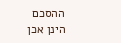ההסכם הינן אכן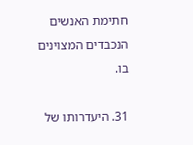חתימת האנשים הנכבדים המצוינים בו.

31. היעדרותו של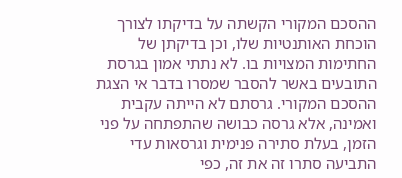ההסכם המקורי הקשתה על בדיקתו לצורך הוכחת האותנטיות שלו, וכן בדיקתן של החתימות המצויות בו. לא נתתי אמון בגרסת התובעים באשר להסבר שמסרו בדבר אי הצגת ההסכם המקורי. גרסתם לא הייתה עקבית ואמינה, אלא גרסה כבושה שהתפתחה על פני הזמן, בעלת סתירה פנימית וגרסאות עדי התביעה סתרו זה את זה, כפי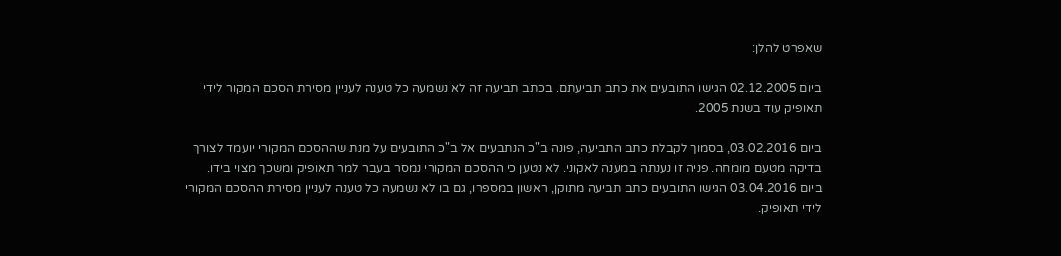שאפרט להלן:

ביום 02.12.2005 הגישו התובעים את כתב תביעתם. בכתב תביעה זה לא נשמעה כל טענה לעניין מסירת הסכם המקור לידי תאופיק עוד בשנת 2005.

ביום 03.02.2016, בסמוך לקבלת כתב התביעה, פונה ב"כ הנתבעים אל ב"כ התובעים על מנת שההסכם המקורי יועמד לצורך בדיקה מטעם מומחה. פניה זו נענתה במענה לאקוני. לא נטען כי ההסכם המקורי נמסר בעבר למר תאופיק ומשכך מצוי בידו.
ביום 03.04.2016 הגישו התובעים כתב תביעה מתוקן, ראשון במספרו, גם בו לא נשמעה כל טענה לעניין מסירת ההסכם המקורי לידי תאופיק.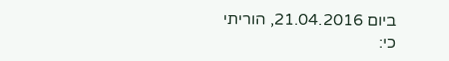ביום 21.04.2016, הוריתי כי: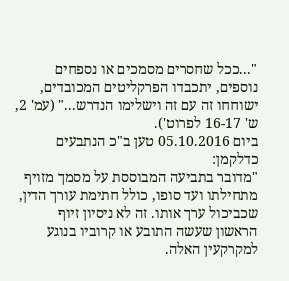"...ככל שחסרים מסמכים או נספחים נוספים, יתכבדו הפרקליטים המכובדים, ישוחחו זה עם זה וישלימו הנדרש..." (עמ' 2, ש' 16-17 לפרוט').
ביום 05.10.2016 טען ב"כ הנתבעים כדלקמן:
"מדובר בתביעה המבוססת על מסמך מזויף מתחילתו ועד סופו, כולל חתימת עורך הדין, שכביכול ערך אותו. זה לא ניסיון זיוף הראשון שעשה התובע או קרוביו בנוגע למקרקעין האלה.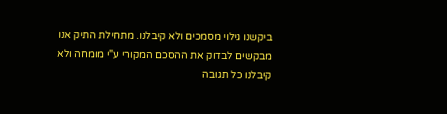ביקשנו גילוי מסמכים ולא קיבלנו. מתחילת התיק אנו מבקשים לבדוק את ההסכם המקורי ע"י מומחה ולא קיבלנו כל תגובה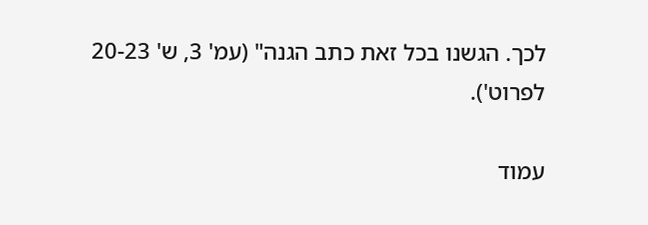לכך. הגשנו בכל זאת כתב הגנה" (עמ' 3, ש' 20-23 לפרוט').

עמוד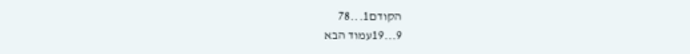הקודם1...78
9...19עמוד הבא